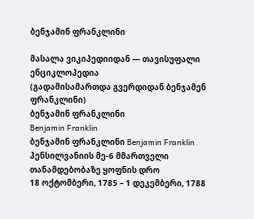ბენჯამინ ფრანკლინი

მასალა ვიკიპედიიდან — თავისუფალი ენციკლოპედია
(გადამისამართდა გვერდიდან ბენჯამენ ფრანკლინი)
ბენჯამინ ფრანკლინი
Benjamin Franklin
ბენჯამინ ფრანკლინი Benjamin Franklin
პენსილვანიის მე-6 მმართველი
თანამდებობაზე ყოფნის დრო
18 ოქტომბერი, 1785 – 1 დეკემბერი, 1788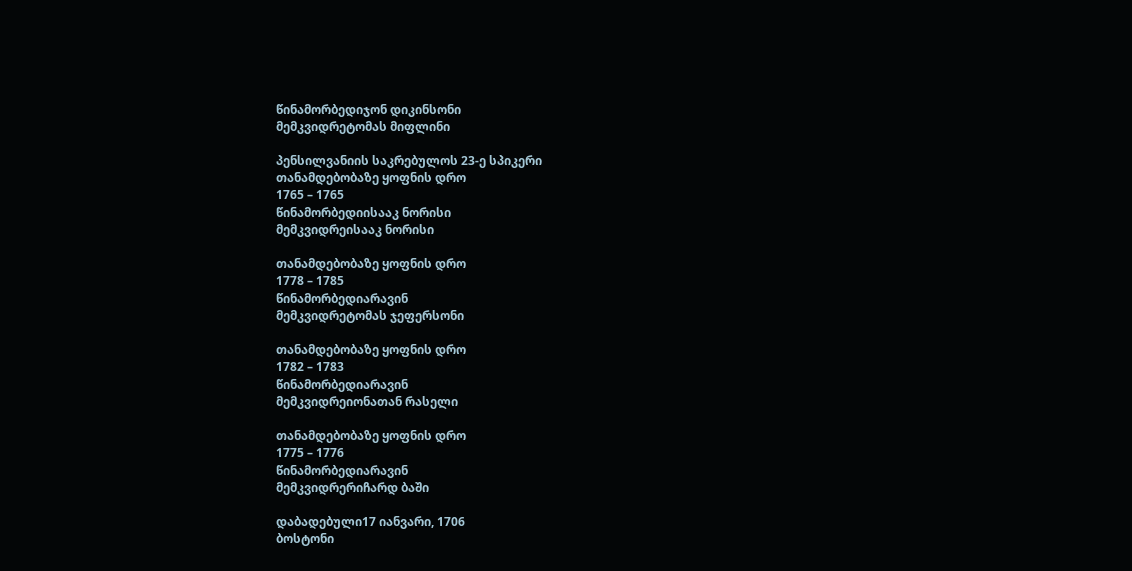წინამორბედიჯონ დიკინსონი
მემკვიდრეტომას მიფლინი

პენსილვანიის საკრებულოს 23-ე სპიკერი
თანამდებობაზე ყოფნის დრო
1765 – 1765
წინამორბედიისააკ ნორისი
მემკვიდრეისააკ ნორისი

თანამდებობაზე ყოფნის დრო
1778 – 1785
წინამორბედიარავინ
მემკვიდრეტომას ჯეფერსონი

თანამდებობაზე ყოფნის დრო
1782 – 1783
წინამორბედიარავინ
მემკვიდრეიონათან რასელი

თანამდებობაზე ყოფნის დრო
1775 – 1776
წინამორბედიარავინ
მემკვიდრერიჩარდ ბაში

დაბადებული17 იანვარი, 1706
ბოსტონი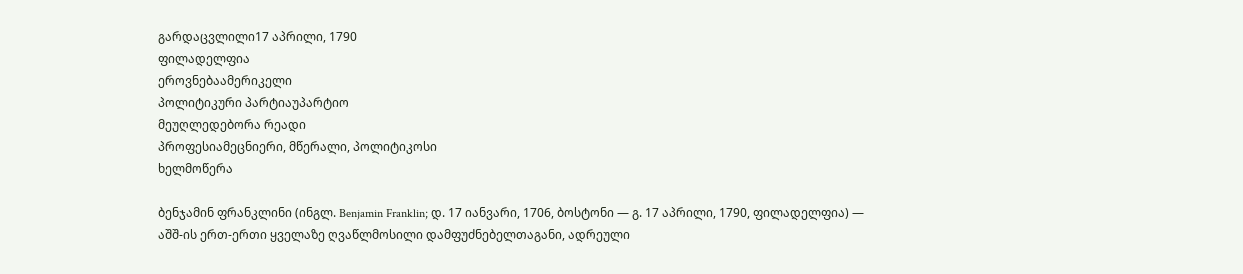გარდაცვლილი17 აპრილი, 1790
ფილადელფია
ეროვნებაამერიკელი
პოლიტიკური პარტიაუპარტიო
მეუღლედებორა რეადი
პროფესიამეცნიერი, მწერალი, პოლიტიკოსი
ხელმოწერა

ბენჯამინ ფრანკლინი (ინგლ. Benjamin Franklin; დ. 17 იანვარი, 1706, ბოსტონი — გ. 17 აპრილი, 1790, ფილადელფია) — აშშ-ის ერთ-ერთი ყველაზე ღვაწლმოსილი დამფუძნებელთაგანი, ადრეული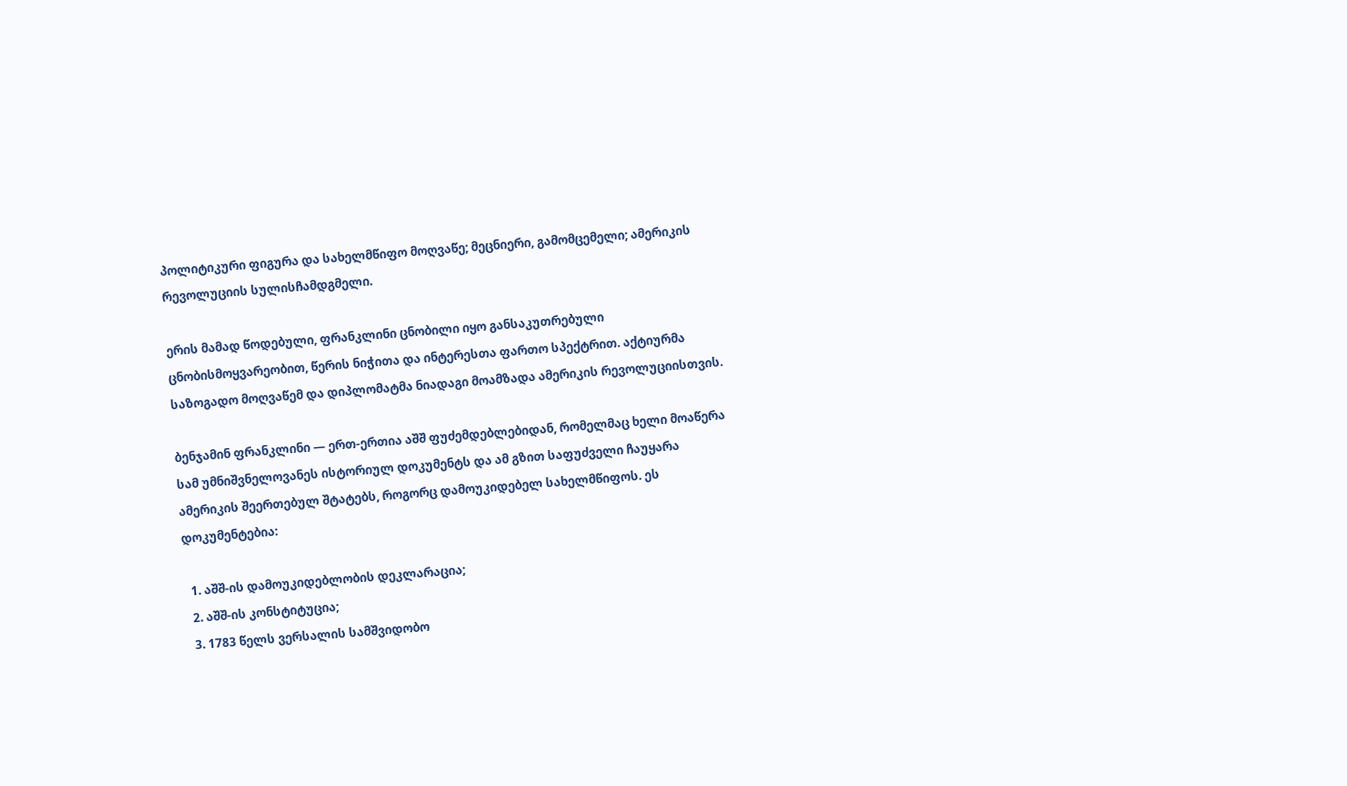პოლიტიკური ფიგურა და სახელმწიფო მოღვაწე; მეცნიერი, გამომცემელი; ამერიკის რევოლუციის სულისჩამდგმელი.

ერის მამად წოდებული, ფრანკლინი ცნობილი იყო განსაკუთრებული ცნობისმოყვარეობით, წერის ნიჭითა და ინტერესთა ფართო სპექტრით. აქტიურმა საზოგადო მოღვაწემ და დიპლომატმა ნიადაგი მოამზადა ამერიკის რევოლუციისთვის.

ბენჯამინ ფრანკლინი — ერთ-ერთია აშშ ფუძემდებლებიდან, რომელმაც ხელი მოაწერა სამ უმნიშვნელოვანეს ისტორიულ დოკუმენტს და ამ გზით საფუძველი ჩაუყარა ამერიკის შეერთებულ შტატებს, როგორც დამოუკიდებელ სახელმწიფოს. ეს დოკუმენტებია:

  1. აშშ-ის დამოუკიდებლობის დეკლარაცია;
  2. აშშ-ის კონსტიტუცია;
  3. 1783 წელს ვერსალის სამშვიდობო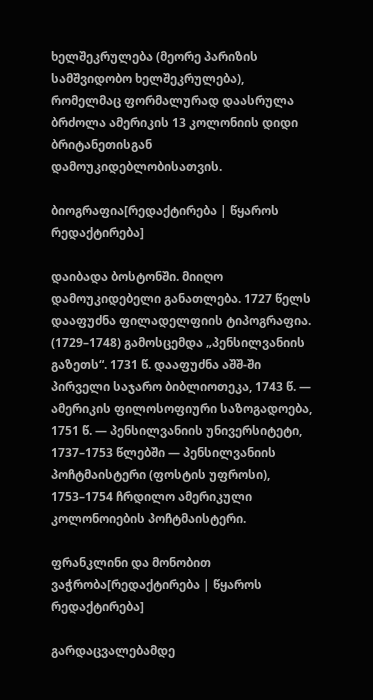ხელშეკრულება (მეორე პარიზის სამშვიდობო ხელშეკრულება), რომელმაც ფორმალურად დაასრულა ბრძოლა ამერიკის 13 კოლონიის დიდი ბრიტანეთისგან დამოუკიდებლობისათვის.

ბიოგრაფია[რედაქტირება | წყაროს რედაქტირება]

დაიბადა ბოსტონში. მიიღო დამოუკიდებელი განათლება. 1727 წელს დააფუძნა ფილადელფიის ტიპოგრაფია. (1729–1748) გამოსცემდა „პენსილვანიის გაზეთს“. 1731 წ. დააფუძნა აშშ-ში პირველი საჯარო ბიბლიოთეკა, 1743 წ. — ამერიკის ფილოსოფიური საზოგადოება, 1751 წ. — პენსილვანიის უნივერსიტეტი, 1737–1753 წლებში — პენსილვანიის პოჩტმაისტერი (ფოსტის უფროსი), 1753–1754 ჩრდილო ამერიკული კოლონოიების პოჩტმაისტერი.

ფრანკლინი და მონობით ვაჭრობა[რედაქტირება | წყაროს რედაქტირება]

გარდაცვალებამდე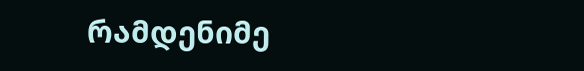რამდენიმე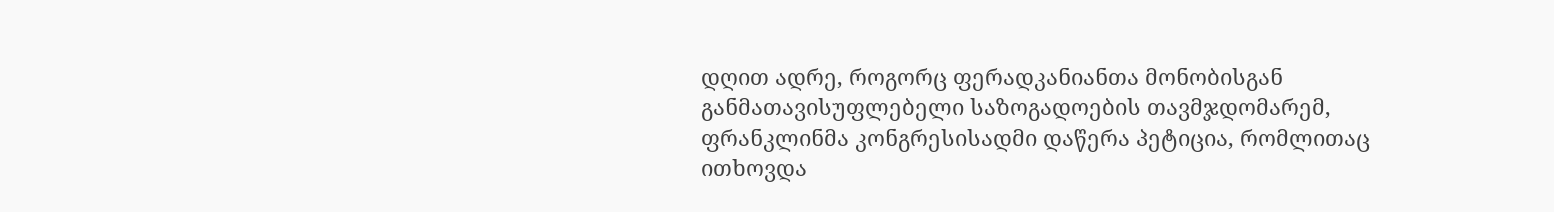დღით ადრე, როგორც ფერადკანიანთა მონობისგან განმათავისუფლებელი საზოგადოების თავმჯდომარემ, ფრანკლინმა კონგრესისადმი დაწერა პეტიცია, რომლითაც ითხოვდა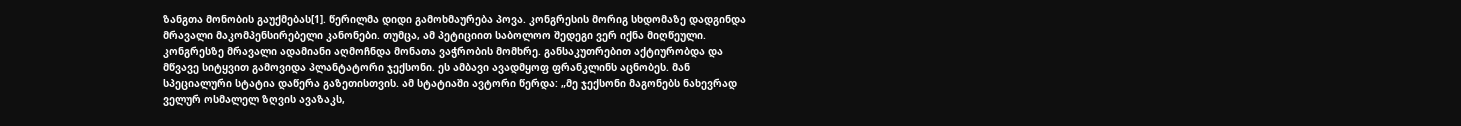ზანგთა მონობის გაუქმებას[1]. წერილმა დიდი გამოხმაურება პოვა. კონგრესის მორიგ სხდომაზე დადგინდა მრავალი მაკომპენსირებელი კანონები. თუმცა, ამ პეტიციით საბოლოო შედეგი ვერ იქნა მიღწეული. კონგრესზე მრავალი ადამიანი აღმოჩნდა მონათა ვაჭრობის მომხრე. განსაკუთრებით აქტიურობდა და მწვავე სიტყვით გამოვიდა პლანტატორი ჯექსონი. ეს ამბავი ავადმყოფ ფრანკლინს აცნობეს. მან სპეციალური სტატია დაწერა გაზეთისთვის. ამ სტატიაში ავტორი წერდა: „მე ჯექსონი მაგონებს ნახევრად ველურ ოსმალელ ზღვის ავაზაკს,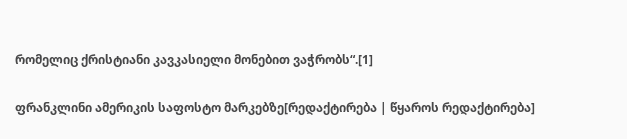რომელიც ქრისტიანი კავკასიელი მონებით ვაჭრობს“.[1]

ფრანკლინი ამერიკის საფოსტო მარკებზე[რედაქტირება | წყაროს რედაქტირება]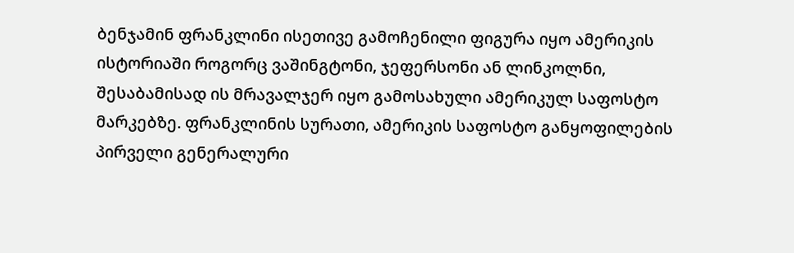ბენჯამინ ფრანკლინი ისეთივე გამოჩენილი ფიგურა იყო ამერიკის ისტორიაში როგორც ვაშინგტონი, ჯეფერსონი ან ლინკოლნი, შესაბამისად ის მრავალჯერ იყო გამოსახული ამერიკულ საფოსტო მარკებზე. ფრანკლინის სურათი, ამერიკის საფოსტო განყოფილების პირველი გენერალური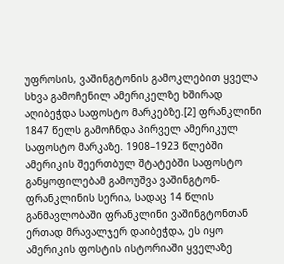უფროსის, ვაშინგტონის გამოკლებით ყველა სხვა გამოჩენილ ამერიკელზე ხშირად აღიბეჭდა საფოსტო მარკებზე.[2] ფრანკლინი 1847 წელს გამოჩნდა პირველ ამერიკულ საფოსტო მარკაზე. 1908–1923 წლებში ამერიკის შეერთბულ შტატებში საფოსტო განყოფილებამ გამოუშვა ვაშინგტონ-ფრანკლინის სერია, სადაც 14 წლის განმავლობაში ფრანკლინი ვაშინგტონთან ერთად მრავალჯერ დაიბეჭდა, ეს იყო ამერიკის ფოსტის ისტორიაში ყველაზე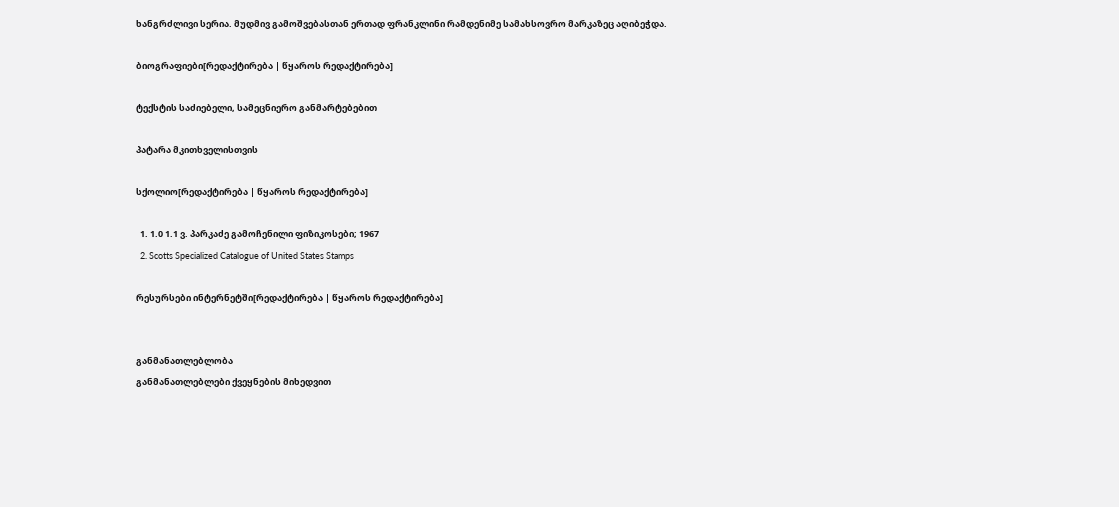ხანგრძლივი სერია. მუდმივ გამოშვებასთან ერთად ფრანკლინი რამდენიმე სამახსოვრო მარკაზეც აღიბეჭდა.

ბიოგრაფიები[რედაქტირება | წყაროს რედაქტირება]

ტექსტის საძიებელი, სამეცნიერო განმარტებებით

პატარა მკითხველისთვის

სქოლიო[რედაქტირება | წყაროს რედაქტირება]

  1. 1.0 1.1 ვ. პარკაძე გამოჩენილი ფიზიკოსები; 1967
  2. Scotts Specialized Catalogue of United States Stamps

რესურსები ინტერნეტში[რედაქტირება | წყაროს რედაქტირება]


განმანათლებლობა
განმანათლებლები ქვეყნების მიხედვით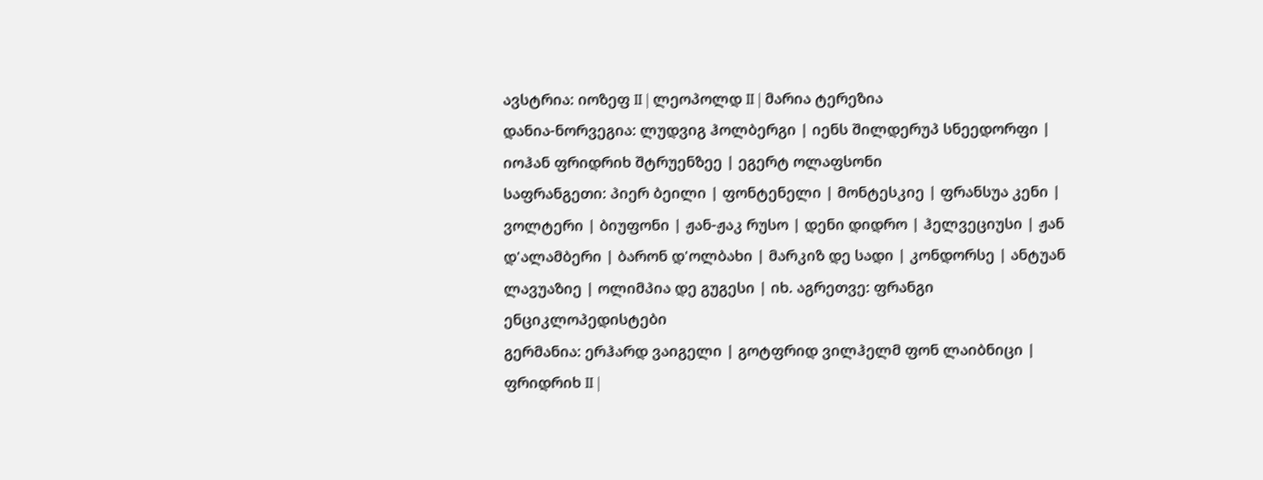ავსტრია: იოზეფ II | ლეოპოლდ II | მარია ტერეზია
დანია-ნორვეგია: ლუდვიგ ჰოლბერგი | იენს შილდერუპ სნეედორფი | იოჰან ფრიდრიხ შტრუენზეე | ეგერტ ოლაფსონი
საფრანგეთი: პიერ ბეილი | ფონტენელი | მონტესკიე | ფრანსუა კენი | ვოლტერი | ბიუფონი | ჟან-ჟაკ რუსო | დენი დიდრო | ჰელვეციუსი | ჟან დ'ალამბერი | ბარონ დ'ოლბახი | მარკიზ დე სადი | კონდორსე | ანტუან ლავუაზიე | ოლიმპია დე გუგესი | იხ. აგრეთვე: ფრანგი ენციკლოპედისტები
გერმანია: ერჰარდ ვაიგელი | გოტფრიდ ვილჰელმ ფონ ლაიბნიცი | ფრიდრიხ II |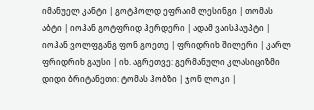იმანუელ კანტი | გოტჰოლდ ეფრაიმ ლესინგი | თომას აბტი | იოჰან გოტფრიდ ჰერდერი | ადამ ვაისჰაუპტი | იოჰან ვოლფგანგ ფონ გოეთე | ფრიდრიხ შილერი | კარლ ფრიდრიხ გაუსი | იხ. აგრეთვე: გერმანული კლასიციზმი
დიდი ბრიტანეთი: ტომას ჰობზი | ჯონ ლოკი |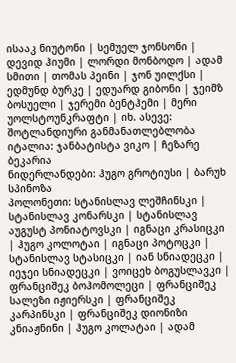ისააკ ნიუტონი | სემუელ ჯონსონი | დევიდ ჰიუმი | ლორდი მონბოდო | ადამ სმითი | თომას პეინი | ჯონ უილქსი | ედმუნდ ბურკე | ედუარდ გიბონი | ჯეიმზ ბოსუელი | ჯერემი ბენტჰემი | მერი უოლსტოუნკრაფტი | იხ. ასევე: შოტლანდიური განმანათლებლობა
იტალია: ჯანბატისტა ვიკო | ჩეზარე ბეკარია
ნიდერლანდები: ჰუგო გროტიუსი | ბარუხ სპინოზა
პოლონეთი: სტანისლავ ლეშჩინსკი | სტანისლავ კონარსკი | სტანისლავ აუგუსტ პონიატოვსკი | იგნაცი კრასიცკი | ჰუგო კოლოტაი | იგნაცი პოტოცკი | სტანისლავ სტასიცკი | იან სნიადეცკი | იეჯეი სნიადეცკი | ვოიცეხ ბოგუსლავკი | ფრანციშეკ ბოჰომოლეცი | ფრანციშეკ სალეზი იჟიერსკი | ფრანციშეკ კარპინსკი | ფრანციშეკ დიონიზი კნიაჟნინი | ჰუგო კოლატაი | ადამ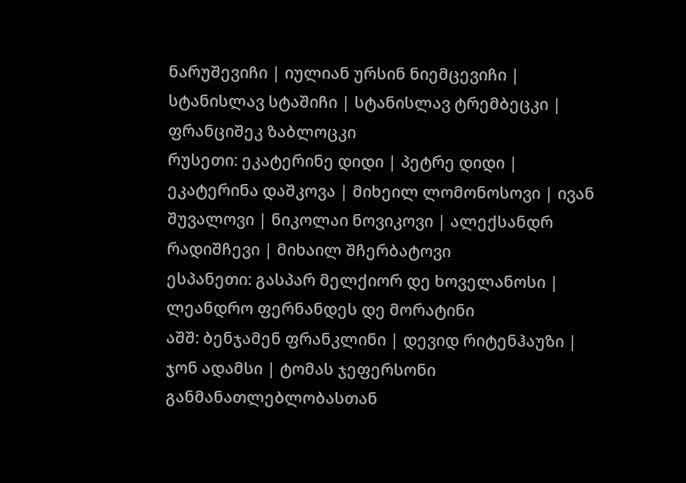ნარუშევიჩი | იულიან ურსინ ნიემცევიჩი | სტანისლავ სტაშიჩი | სტანისლავ ტრემბეცკი | ფრანციშეკ ზაბლოცკი
რუსეთი: ეკატერინე დიდი | პეტრე დიდი | ეკატერინა დაშკოვა | მიხეილ ლომონოსოვი | ივან შუვალოვი | ნიკოლაი ნოვიკოვი | ალექსანდრ რადიშჩევი | მიხაილ შჩერბატოვი
ესპანეთი: გასპარ მელქიორ დე ხოველანოსი | ლეანდრო ფერნანდეს დე მორატინი
აშშ: ბენჯამენ ფრანკლინი | დევიდ რიტენჰაუზი | ჯონ ადამსი | ტომას ჯეფერსონი
განმანათლებლობასთან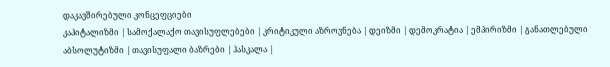დაკავშირებული კონცეფციები
კაპიტალიზმი | სამოქალაქო თავისუფლებები | კრიტიკული აზროვნება | დეიზმი | დემოკრატია | ემპირიზმი | განათლებული აბსოლუტიზმი | თავისუფალი ბაზრები | ჰასკალა |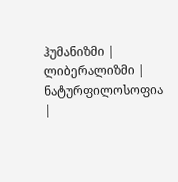ჰუმანიზმი | ლიბერალიზმი | ნატურფილოსოფია |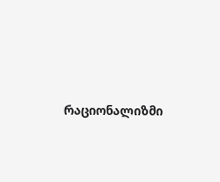რაციონალიზმი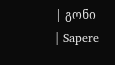| გონი | Sapere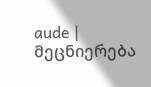aude | მეცნიერება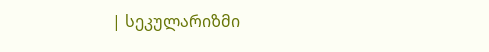| სეკულარიზმი